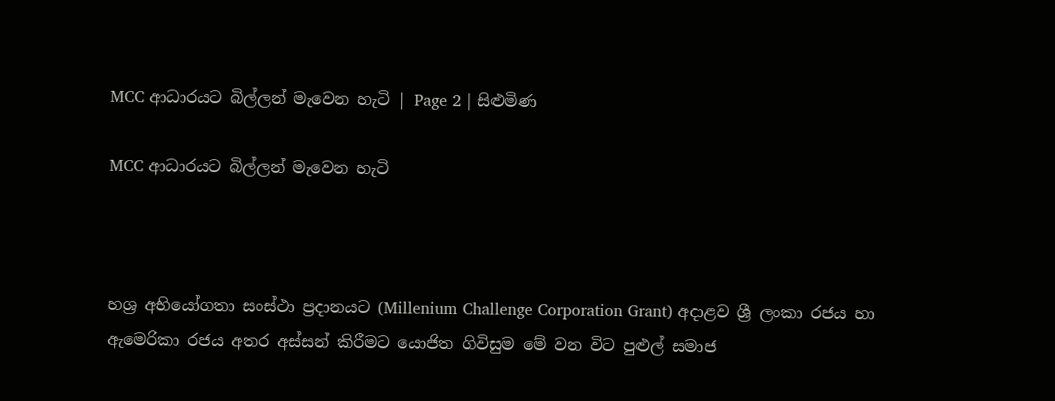MCC ආධාරයට බිල්ලන් මැවෙන හැටි | Page 2 | සිළුමිණ

MCC ආධාරයට බිල්ලන් මැවෙන හැටි



හශ්‍ර අභියෝගතා සංස්ථා ප්‍රදානයට (Millenium Challenge Corporation Grant) අදාළව ශ්‍රී ලංකා රජය හා ඇමෙරිකා රජය අතර අස්සන් කිරීමට යොජිත ගිවිසුම මේ වන විට පුළුල් සමාජ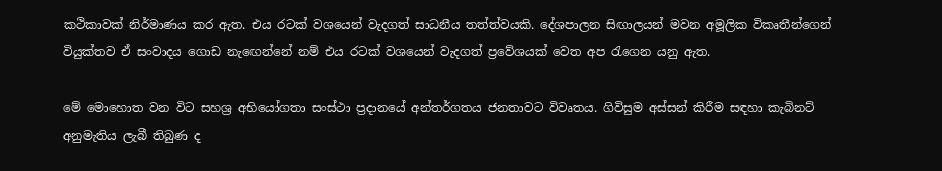කථිකාවක් නිර්මාණය කර ඇත. එය රටක් වශයෙන් වැදගත් සාධනීය තත්ත්වයකි. දේශපාලන සිඟාලයන් මවන අමූලික විකෘතීන්ගෙන් වියුක්තව ඒ සංවාදය ගොඩ නැඟෙන්නේ නම් එය රටක් වශයෙන් වැදගත් ප්‍රවේශයක් වෙත අප රැගෙන යනු ඇත.

මේ මොහොත වන විට සහශ්‍ර අභියෝගතා සංස්ථා ප්‍රදානයේ අන්තර්ගතය ජනතාවට විවෘතය. ගිවිසුම අස්සන් කිරීම සඳහා කැබිනට් අනුමැතිය ලැබී තිබුණ ද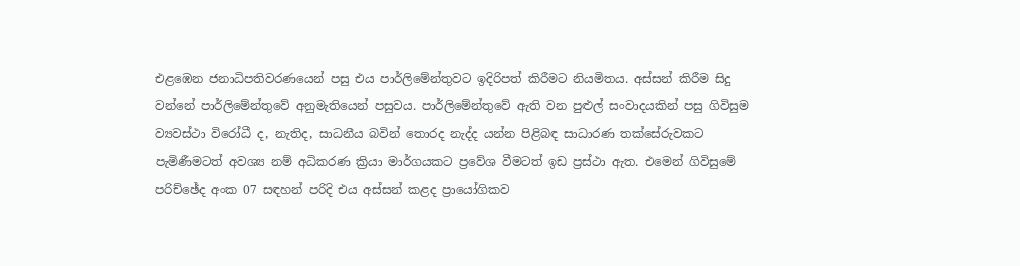එළඹෙන ජනාධිපතිවරණයෙන් පසු එය පාර්ලිමේන්තුවට ඉදිරිපත් කිරීමට නියමිතය. අස්සන් කිරීම සිදු වන්නේ පාර්ලිමේන්තුවේ අනුමැතියෙන් පසුවය. පාර්ලිමේන්තුවේ ඇති වන පුළුල් සංවාදයකින් පසු ගිවිසුම ව්‍යවස්ථා විරෝධී ද, නැතිද, සාධනීය බවින් තොරද නැද්ද යන්න පිළිබඳ සාධාරණ තක්සේරුවකට පැමිණීමටත් අවශ්‍ය නම් අධිකරණ ක්‍රියා මාර්ගයකට ප්‍රවේශ වීමටත් ඉඩ ප්‍රස්ථා ඇත. එමෙන් ගිවිසුමේ පරිච්ඡේද අංක 07 සඳහන් පරිදි එය අස්සන් කළද ප්‍රායෝගිකව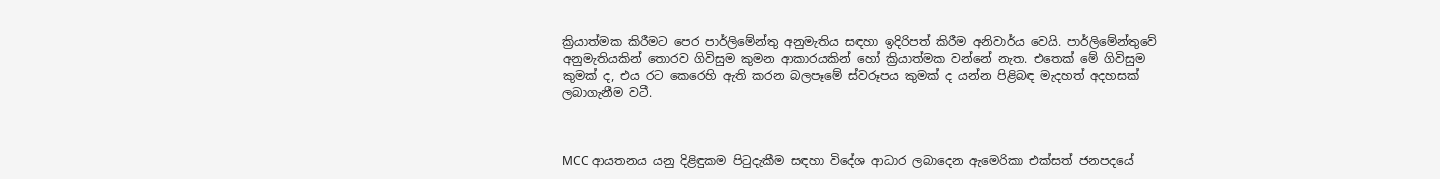ක්‍රියාත්මක කිරීමට පෙර පාර්ලිමේන්තු අනුමැතිය සඳහා ඉදිරිපත් කිරීම අනිවාර්ය වෙයි. පාර්ලිමේන්තුවේ අනුමැතියකින් තොරව ගිවිසුම කුමන ආකාරයකින් හෝ ක්‍රියාත්මක වන්නේ නැත. එතෙක් මේ ගිවිසුම කුමක් ද, එය රට කෙරෙහි ඇති කරන බලපෑමේ ස්වරූපය කුමක් ද යන්න පිළිබඳ මැදහත් අදහසක් ලබාගැනීම වටී.



MCC ආයතනය යනු දිළිඳුකම පිටුදැකීම සඳහා විදේශ ආධාර ලබාදෙන ඇමෙරිකා එක්සත් ජනපදයේ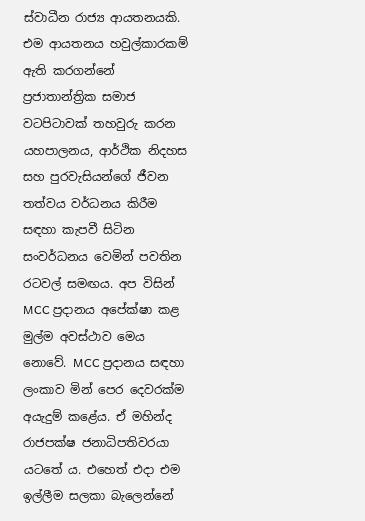ස්වාධීන රාජ්‍ය ආයතනයකි. එම ආයතනය හවුල්කාරකම් ඇති කරගන්නේ ප්‍රජාතාන්ත්‍රික සමාජ වටපිටාවක් තහවුරු කරන යහපාලනය, ආර්ථික නිදහස සහ පුරවැසියන්ගේ ජීවන තත්වය වර්ධනය කිරීම සඳහා කැපවී සිටින සංවර්ධනය වෙමින් පවතින රටවල් සමඟය. අප විසින් MCC ප්‍රදානය අපේක්ෂා කළ මුල්ම අවස්ථාව මෙය නොවේ. MCC ප්‍රදානය සඳහා ලංකාව මින් පෙර දෙවරක්ම අයැදුම් කළේය. ඒ මහින්ද රාජපක්ෂ ජනාධිපතිවරයා යටතේ ය. එහෙත් එදා එම ඉල්ලීම සලකා බැලෙන්නේ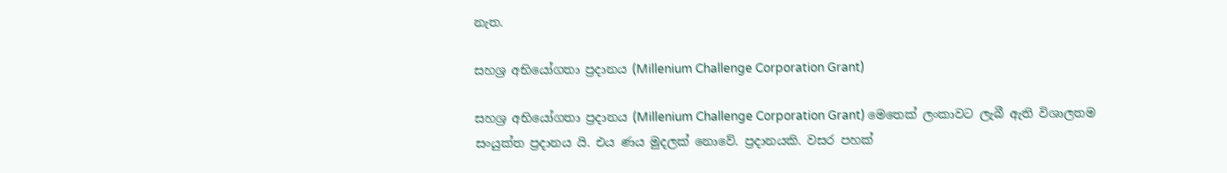නැත.

සහශ්‍ර අභියෝගතා ප්‍රදානය (Millenium Challenge Corporation Grant)

සහශ්‍ර අභියෝගතා ප්‍රදානය (Millenium Challenge Corporation Grant) මෙතෙක් ලංකාවට ලැබී ඇති විශාලතම සංයුක්ත ප්‍රදානය යි. එය ණය මුදලක් නොවේ. ප්‍රදානයකි. වසර පහක්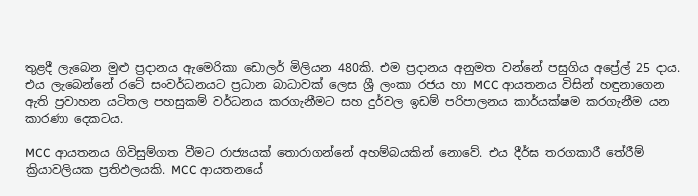තුළදී ලැබෙන මුළු ප්‍රදානය ඇමෙරිකා ඩොලර් මිලියන 480කි. එම ප්‍රදානය අනුමත වන්නේ පසුගිය අප්‍රේල් 25 දාය. එය ලැබෙන්නේ රටේ සංවර්ධනයට ප්‍රධාන බාධාවක් ලෙස ශ්‍රී ලංකා රජය හා MCC ආයතනය විසින් හඳුනාගෙන ඇති ප්‍රවාහන යටිතල පහසුකම් වර්ධනය කරගැනීමට සහ දුර්වල ඉඩම් පරිපාලනය කාර්යක්ෂම කරගැනීම යන කාරණා දෙකටය.

MCC ආයතනය ගිවිසුම්ගත වීමට රාජ්‍යයක් තොරාගන්නේ අහම්බයකින් නොවේ. එය දීර්ඝ තරගකාරී තේරීම් ක්‍රියාවලියක ප්‍රතිඵලයකි. MCC ආයතනයේ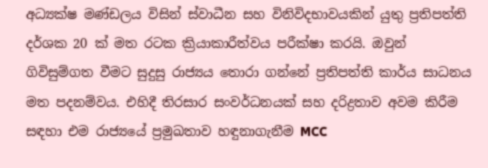අධ්‍යක්ෂ මණ්ඩලය විසින් ස්වාධීන සහ විනිවිදභාවයකින් යුතු ප්‍රතිපත්ති දර්ශක 20 ක් මත රටක ක්‍රියාකාරීත්වය පරීක්ෂා කරයි. ඔවුන් ගිවිසුම්ගත වීමට සුදුසු රාජ්‍යය තොරා ගන්නේ ප්‍රතිපත්ති කාර්ය සාධනය මත පදනම්වය. එහිදී තිරසාර සංවර්ධනයක් සහ දරිද්‍රතාව අවම කිරීම සඳහා එම රාජ්‍යයේ ප්‍රමුඛතාව හඳුනාගැනීම MCC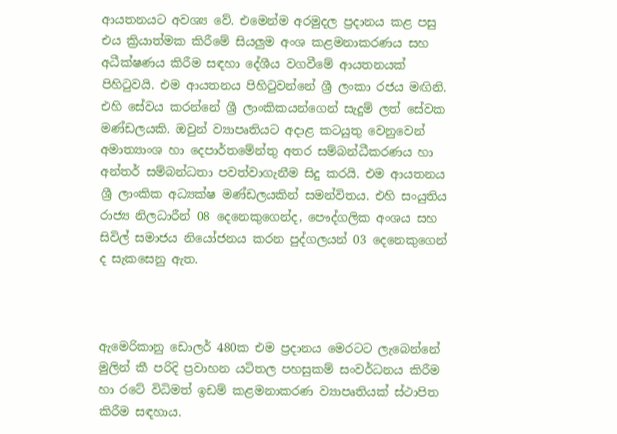ආයතනයට අවශ්‍ය වේ. එමෙන්ම අරමුදල ප්‍රදානය කළ පසු එය ක්‍රියාත්මක කිරීමේ සියලුම අංශ කළමනාකරණය සහ අධීක්ෂණය කිරීම සඳහා දේශීය වගවීමේ ආයතනයක් පිහිටුවයි. එම ආයතනය පිහිටුවන්නේ ශ්‍රී ලංකා රජය මඟිනි. එහි සේවය කරන්නේ ශ්‍රී ලාංකිකයන්ගෙන් සැදුම් ලත් සේවක මණ්ඩලයකි. ඔවුන් ව්‍යාපෘතියට අදාළ කටයුතු වෙනුවෙන් අමාත්‍යාංශ හා දෙපාර්තමේන්තු අතර සම්බන්ධීකරණය හා අන්තර් සම්බන්ධතා පවත්වාගැනීම සිදු කරයි. එම ආයතනය ශ්‍රී ලාංකික අධ්‍යක්ෂ මණ්ඩලයකින් සමන්විතය. එහි සංයුතිය රාජ්‍ය නිලධාරීන් 08 දෙනෙකුගෙන්ද, පෞද්ගලික අංශය සහ සිවිල් සමාජය නියෝජනය කරන පුද්ගලයන් 03 දෙනෙකුගෙන් ද සැකසෙනු ඇත.



ඇමෙරිකානු ඩොලර් 480ක එම ප්‍රදානය මෙරටට ලැබෙන්නේ මුලින් කී පරිදි ප්‍රවාහන යටිතල පහසුකම් සංවර්ධනය කිරීම හා රටේ විධිමත් ඉඩම් කළමනාකරණ ව්‍යාපෘතියක් ස්ථාපිත කිරීම සඳහාය.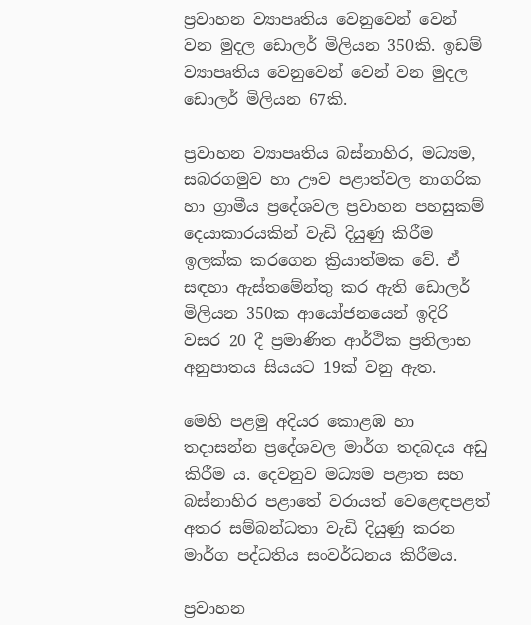ප්‍රවාහන ව්‍යාපෘතිය වෙනුවෙන් වෙන් වන මුදල ඩොලර් මිලියන 350කි. ඉඩම් ව්‍යාපෘතිය වෙනුවෙන් වෙන් වන මුදල ඩොලර් මිලියන 67කි.

ප්‍රවාහන ව්‍යාපෘතිය බස්නාහිර, මධ්‍යම, සබරගමුව හා ඌව පළාත්වල නාගරික හා ග්‍රාමීය ප්‍රදේශවල ප්‍රවාහන පහසුකම් දෙයාකාරයකින් වැඩි දියුණු කිරීම ඉලක්ක කරගෙන ක්‍රියාත්මක වේ. ඒ සඳහා ඇස්තමේන්තු කර ඇති ඩොලර් මිලියන 350ක ආයෝජනයෙන් ඉදිරි වසර 20 දී ප්‍රමාණිත ආර්ථික ප්‍රතිලාභ අනුපාතය සියයට 19ක් වනු ඇත.

මෙහි පළමු අදියර කොළඹ හා තදාසන්න ප්‍රදේශවල මාර්ග තදබදය අඩු කිරීම ය. දෙවනුව මධ්‍යම පළාත සහ බස්නාහිර පළාතේ වරායත් වෙළෙඳපළත් අතර සම්බන්ධතා වැඩි දියුණු කරන මාර්ග පද්ධතිය සංවර්ධනය කිරීමය.

ප්‍රවාහන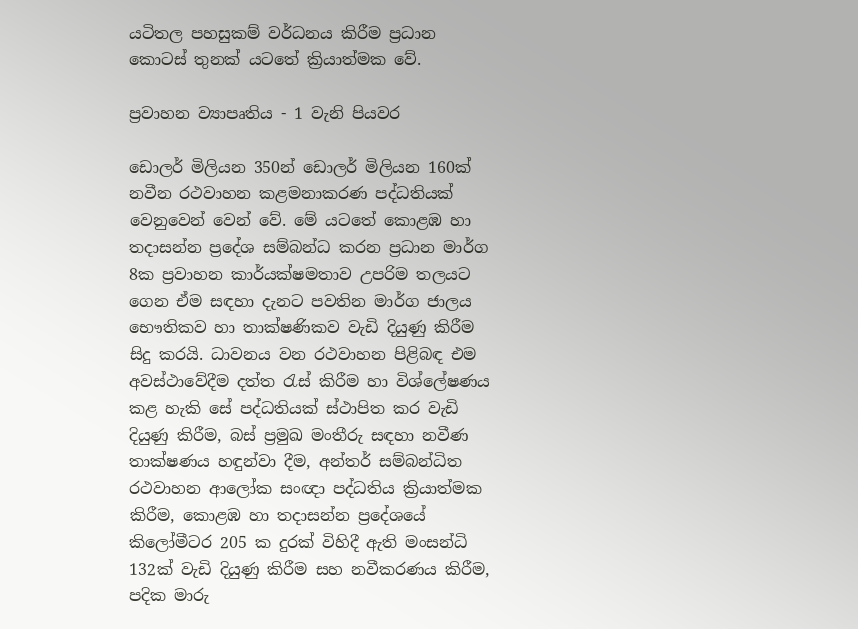යටිතල පහසුකම් වර්ධනය කිරීම ප්‍රධාන කොටස් තුනක් යටතේ ක්‍රියාත්මක වේ.

ප්‍රවාහන ව්‍යාපෘතිය - 1 වැනි පියවර

ඩොලර් මිලියන 350න් ඩොලර් මිලියන 160ක් නවීන රථවාහන කළමනාකරණ පද්ධතියක් වෙනුවෙන් වෙන් වේ. මේ යටතේ කොළඹ හා තදාසන්න ප්‍රදේශ සම්බන්ධ කරන ප්‍රධාන මාර්ග 8ක ප්‍රවාහන කාර්යක්ෂමතාව උපරිම තලයට ගෙන ඒම සඳහා දැනට පවතින මාර්ග ජාලය භෞතිකව හා තාක්ෂණිකව වැඩි දියුණු කිරීම සිදු කරයි. ධාවනය වන රථවාහන පිළිබඳ එම අවස්ථාවේදීම දත්ත රැස් කිරීම හා විශ්ලේෂණය කළ හැකි සේ පද්ධතියක් ස්ථාපිත කර වැඩි දියුණු කිරීම, බස් ප්‍රමුඛ මංතීරු සඳහා නවීණ තාක්ෂණය හඳුන්වා දීම, අන්තර් සම්බන්ධිත රථවාහන ආලෝක සංඥා පද්ධතිය ක්‍රියාත්මක කිරීම, කොළඹ හා තදාසන්න ප්‍රදේශයේ කිලෝමීටර 205 ක දුරක් විහිදී ඇති මංසන්ධි 132ක් වැඩි දියුණු කිරීම සහ නවීකරණය කිරීම, පදික මාරු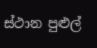ස්ථාන පුළුල්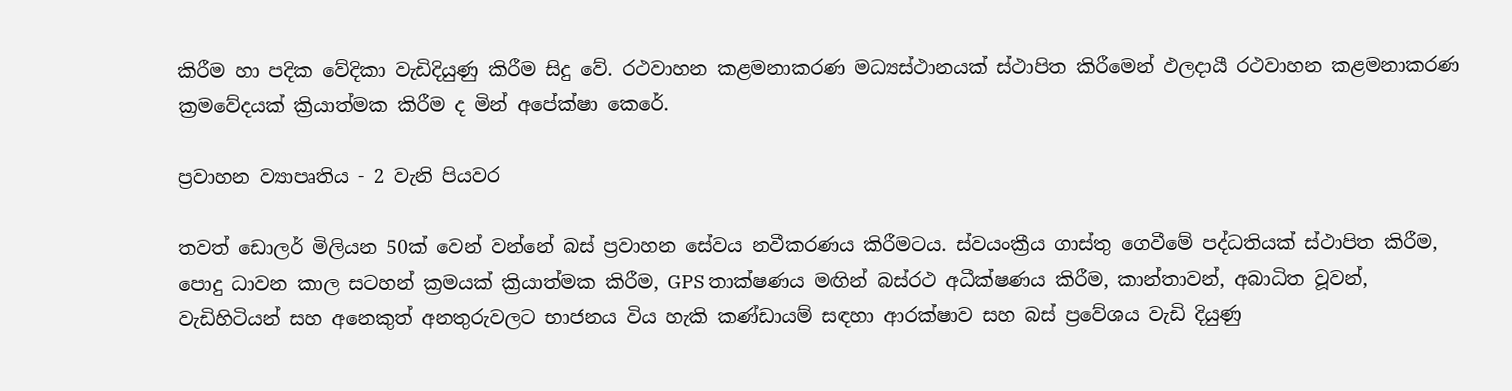කිරීම හා පදික වේදිකා වැඩිදියුණු කිරීම සිදු වේ. රථවාහන කළමනාකරණ මධ්‍යස්ථානයක් ස්ථාපිත කිරීමෙන් ඵලදායී රථවාහන කළමනාකරණ ක්‍රමවේදයක් ක්‍රියාත්මක කිරීම ද මින් අපේක්ෂා කෙරේ.

ප්‍රවාහන ව්‍යාපෘතිය - 2 වැනි පියවර

තවත් ඩොලර් මිලියන 50ක් වෙන් වන්නේ බස් ප්‍රවාහන සේවය නවීකරණය කිරීමටය. ස්වයංක්‍රීය ගාස්තු ගෙවීමේ පද්ධතියක් ස්ථාපිත කිරීම, පොදු ධාවන කාල සටහන් ක්‍රමයක් ක්‍රියාත්මක කිරීම, GPS තාක්ෂණය මඟින් බස්රථ අධීක්ෂණය කිරීම, කාන්තාවන්, අබාධිත වූවන්, වැඩිහිටියන් සහ අනෙකුත් අනතුරුවලට භාජනය විය හැකි කණ්ඩායම් සඳහා ආරක්ෂාව සහ බස් ප්‍රවේශය වැඩි දියුණු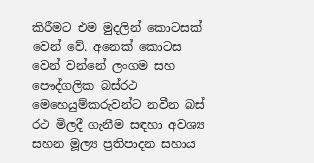කිරීමට එම මුදලින් කොටසක් වෙන් වේ. අනෙක් කොටස වෙන් වන්නේ ලංගම සහ පෞද්ගලික බස්රථ මෙහෙයුම්කරුවන්ට නවීන බස් රථ මිලදී ගැනීම සඳහා අවශ්‍ය සහන මූල්‍ය ප්‍රතිපාදන සහාය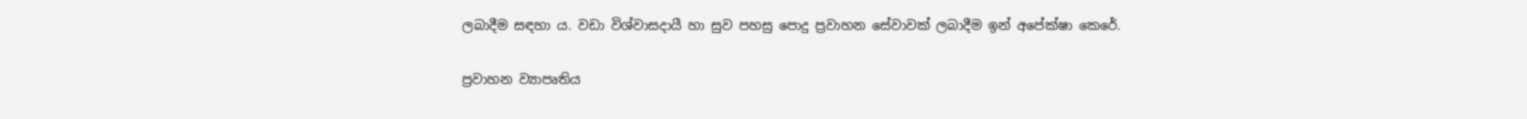ලබාදීම සඳහා ය. වඩා විශ්වාසදායී හා සුව පහසු පොදු ප්‍රවාහන සේවාවක් ලබාදීම ඉන් අපේක්ෂා කෙරේ.

ප්‍රවාහන ව්‍යාපෘතිය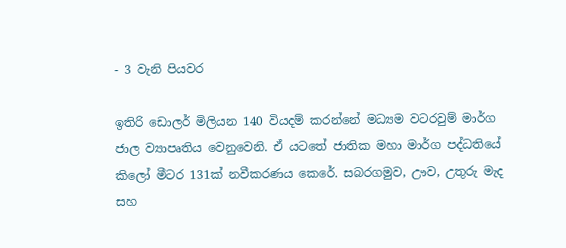- 3 වැනි පියවර

ඉතිරි ඩොලර් මිලියන 140 වියදම් කරන්නේ මධ්‍යම වටරවුම් මාර්ග ජාල ව්‍යාපෘතිය වෙනුවෙනි. ඒ යටතේ ජාතික මහා මාර්ග පද්ධතියේ කිලෝ මීටර 131ක් නවීකරණය කෙරේ. සබරගමුව, ඌව, උතුරු මැද සහ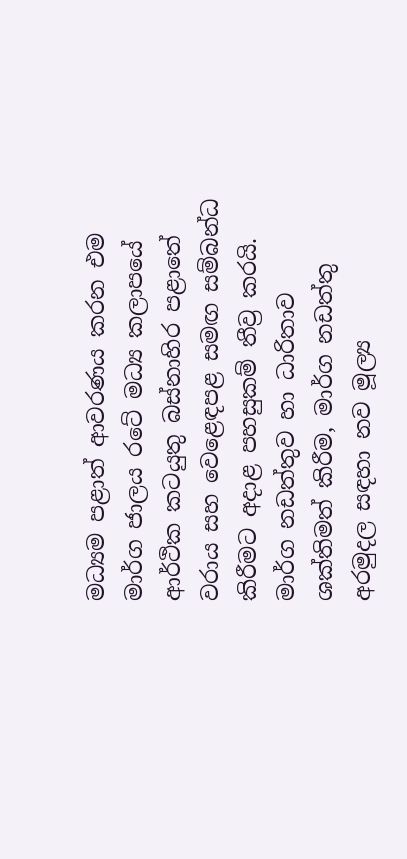මධ්‍යම පළාත් ආවරණය කරන එම මාර්ග ජාලය රටේ මධ්‍ය කලාපයේ ආර්ථික කටයුතු බස්නාහිර පළාතේ වරාය සහ වෙළෙඳපළ සමඟ සම්බන්ධ කිරීමට අදාළ පහසුකම් තීව්‍ර කරයි. මාර්ග නඩත්තුව හා ධාරිතාව ශක්තිමත් කිරීම, මාර්ග නඩත්තු අරමුදල සඳහා නව මූල්‍ය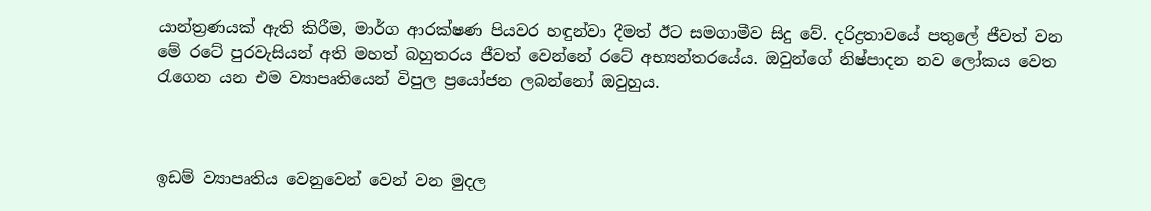යාන්ත්‍රණයක් ඇති කිරීම, මාර්ග ආරක්ෂණ පියවර හඳුන්වා දීමත් ඊට සමගාමීව සිදු වේ. දරිද්‍රතාවයේ පතුලේ ජීවත් වන මේ රටේ පුරවැසියන් අති මහත් බහුතරය ජීවත් වෙන්නේ රටේ අභ්‍යන්තරයේය. ඔවුන්ගේ නිෂ්පාදන නව ලෝකය වෙත රැගෙන යන එම ව්‍යාපෘතියෙන් විපුල ප්‍රයෝජන ලබන්නෝ ඔවුහුය.



ඉඩම් ව්‍යාපෘතිය වෙනුවෙන් වෙන් වන මුදල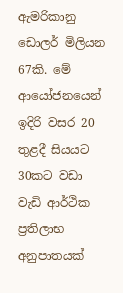ඇමරිකානු ඩොලර් මිලියන 67කි. මේ ආයෝජනයෙන් ඉදිරි වසර 20 තුළදී සියයට 30කට වඩා වැඩි ආර්ථික ප්‍රතිලාභ අනුපාතයක්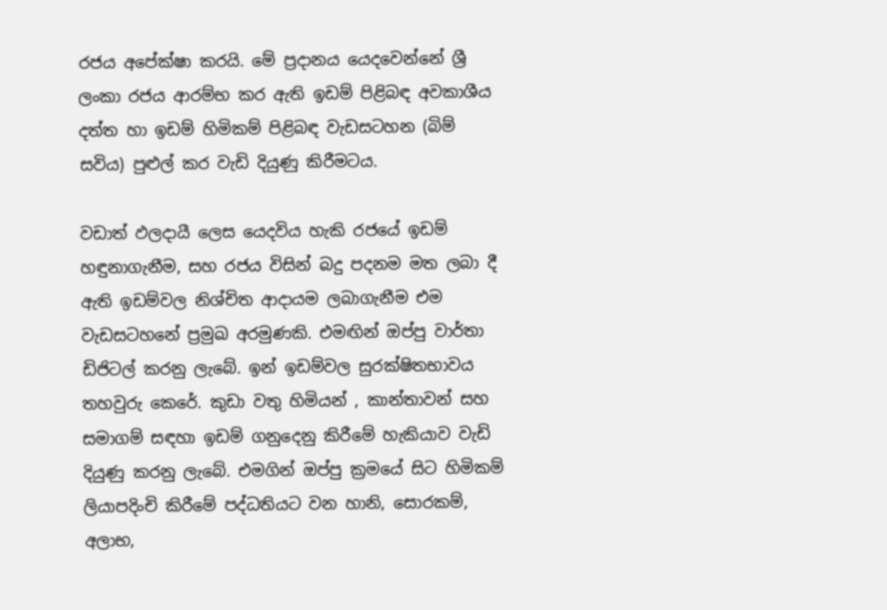රජය අපේක්ෂා කරයි. මේ ප්‍රදානය යෙදවෙන්නේ ශ්‍රී ලංකා රජය ආරම්භ කර ඇති ඉඩම් පිළිබඳ අවකාශීය දත්ත හා ඉඩම් හිමිකම් පිළිබඳ වැඩසටහන (බිම් සවිය) පුළුල් කර වැඩි දියුණු කිරීමටය.

වඩාත් ඵලදායී ලෙස යෙදවිය හැකි රජයේ ඉඩම් හඳුනාගැනීම, සහ රජය විසින් බදු පදනම මත ලබා දී ඇති ඉඩම්වල නිශ්චිත ආදායම ලබාගැනීම එම වැඩසටහනේ ප්‍රමුඛ අරමුණකි. එමඟින් ඔප්පු වාර්තා ඩිජිටල් කරනු ලැබේ. ඉන් ඉඩම්වල සුරක්ෂිතභාවය තහවුරු කෙරේ. කුඩා වතු හිමියන් , කාන්තාවන් සහ සමාගම් සඳහා ඉඩම් ගනුදෙනු කිරීමේ හැකියාව වැඩි දියුණු කරනු ලැබේ. එමගින් ඔප්පු ක්‍රමයේ සිට හිමිකම් ලියාපදිංචි කිරීමේ පද්ධතියට වන හානි, සොරකම්, අලාභ,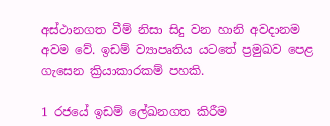අස්ථානගත වීම් නිසා සිදු වන හානි අවදානම අවම වේ. ඉඩම් ව්‍යාපෘතිය යටතේ ප්‍රමුඛව පෙළ ගැසෙන ක්‍රියාකාරකම් පහකි.

1 රජයේ ඉඩම් ලේඛනගත කිරීම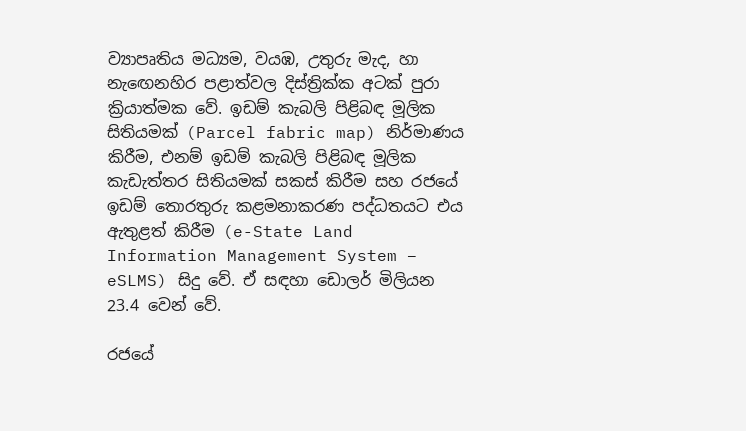ව්‍යාපෘතිය මධ්‍යම, වයඹ, උතුරු මැද, හා නැඟෙනහිර පළාත්වල දිස්ත්‍රික්ක අටක් පුරා ක්‍රියාත්මක වේ. ඉඩම් කැබලි පිළිබඳ මූලික සිතියමක් (Parcel fabric map) නිර්මාණය කිරීම, එනම් ඉඩම් කැබලි පිළිබඳ මූලික කැඩැත්තර සිතියමක් සකස් කිරීම සහ රජයේ ඉඩම් තොරතුරු කළමනාකරණ පද්ධතයට එය ඇතුළත් කිරීම (e-State Land Information Management System – eSLMS) සිදු වේ. ඒ සඳහා ඩොලර් මිලියන 23.4 වෙන් වේ.

රජයේ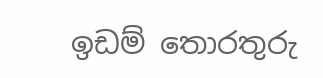ඉඩම් තොරතුරු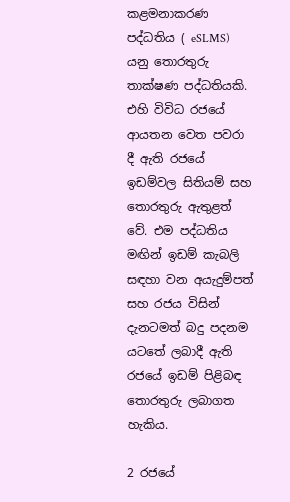කළමනාකරණ පද්ධතිය ( eSLMS) යනු තොරතුරු තාක්ෂණ පද්ධතියකි. එහි විවිධ රජයේ ආයතන වෙත පවරා දී ඇති රජයේ ඉඩම්වල සිතියම් සහ තොරතුරු ඇතුළත් වේ. එම පද්ධතිය මඟින් ඉඩම් කැබලි සඳහා වන අයැදුම්පත් සහ රජය විසින් දැනටමත් බදු පදනම යටතේ ලබාදී ඇති රජයේ ඉඩම් පිළිබඳ තොරතුරු ලබාගත හැකිය.

2 රජයේ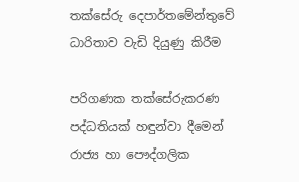තක්සේරු දෙපාර්තමේන්තුවේ ධාරිතාව වැඩි දියුණු කිරීම

පරිගණක තක්සේරුකරණ පද්ධතියක් හඳුන්වා දීමෙන් රාජ්‍ය හා පෞද්ගලික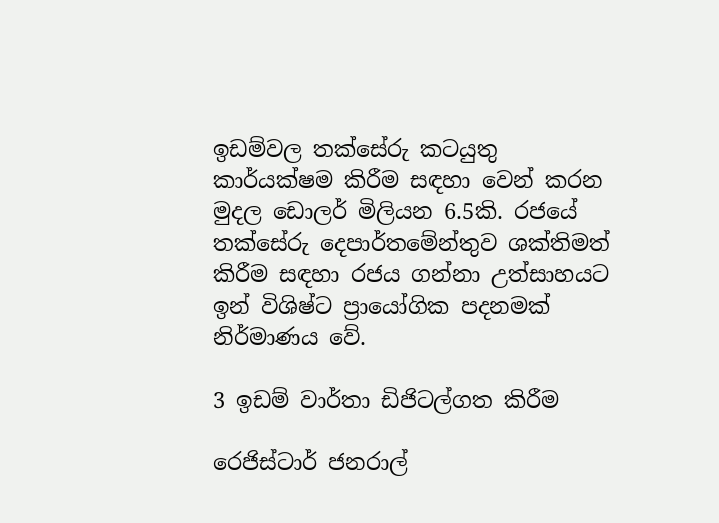ඉඩම්වල තක්සේරු කටයුතු කාර්යක්ෂම කිරීම සඳහා වෙන් කරන මුදල ඩොලර් මිලියන 6.5කි. රජයේ තක්සේරු දෙපාර්තමේන්තුව ශක්තිමත් කිරීම සඳහා රජය ගන්නා උත්සාහයට ඉන් විශිෂ්ට ප්‍රායෝගික පදනමක් නිර්මාණය වේ.

3 ඉඩම් වාර්තා ඩිජිටල්ගත කිරීම

රෙජිස්ටාර් ජනරාල්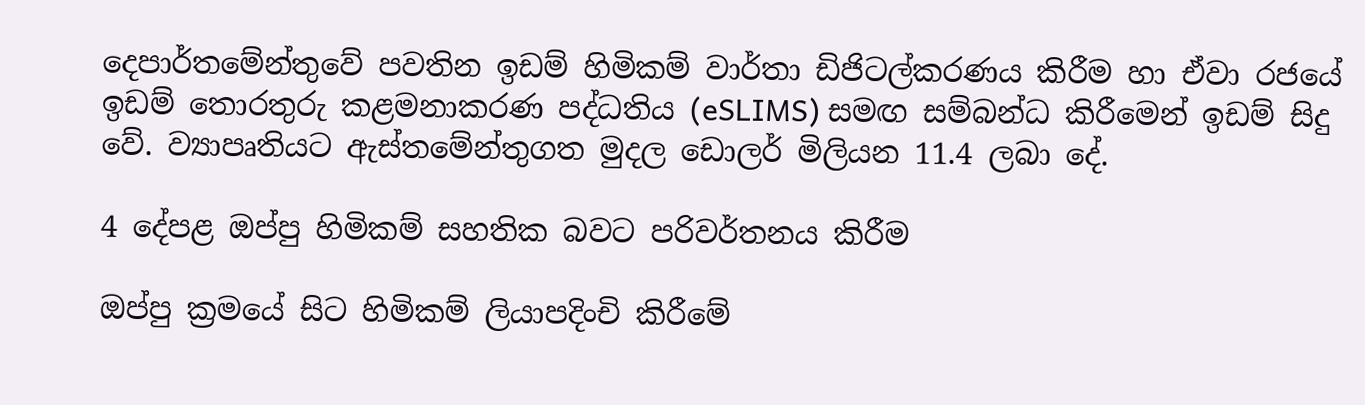දෙපාර්තමේන්තුවේ පවතින ඉඩම් හිමිකම් වාර්තා ඩිජිටල්කරණය කිරීම හා ඒවා රජයේ ඉඩම් තොරතුරු කළමනාකරණ පද්ධතිය (eSLIMS) සමඟ සම්බන්ධ කිරීමෙන් ඉඩම් සිදු වේ. ව්‍යාපෘතියට ඇස්තමේන්තුගත මුදල ඩොලර් මිලියන 11.4 ලබා දේ.

4 දේපළ ඔප්පු හිමිකම් සහතික බවට පරිවර්තනය කිරීම

ඔප්පු ක්‍රමයේ සිට හිමිකම් ලියාපදිංචි කිරීමේ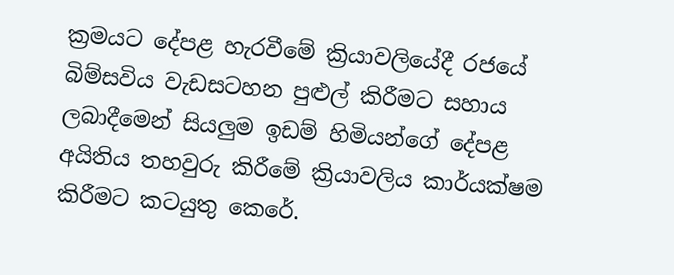ක්‍රමයට දේපළ හැරවීමේ ක්‍රියාවලියේදී රජයේ බිම්සවිය වැඩසටහන පුළුල් කිරීමට සහාය ලබාදීමෙන් සියලුම ඉඩම් හිමියන්ගේ දේපළ අයිතිය තහවුරු කිරීමේ ක්‍රියාවලිය කාර්යක්ෂම කිරීමට කටයුතු කෙරේ.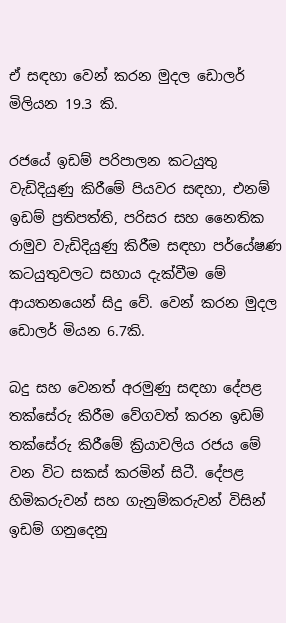ඒ සඳහා වෙන් කරන මුදල ඩොලර් මිලියන 19.3 කි.

රජයේ ඉඩම් පරිපාලන කටයුතු වැඩිදියුණු කිරීමේ පියවර සඳහා, එනම් ඉඩම් ප්‍රතිපත්ති, පරිසර සහ නෛතික රාමුව වැඩිදියුණු කිරීම සඳහා පර්යේෂණ කටයුතුවලට සහාය දැක්වීම මේ ආයතනයෙන් සිදු වේ. වෙන් කරන මුදල ඩොලර් මියන 6.7කි.

බදු සහ වෙනත් අරමුණු සඳහා දේපළ තක්සේරු කිරීම වේගවත් කරන ඉඩම් තක්සේරු කිරීමේ ක්‍රියාවලිය රජය මේ වන විට සකස් කරමින් සිටී. දේපළ හිමිකරුවන් සහ ගැනුම්කරුවන් විසින් ඉඩම් ගනුදෙනු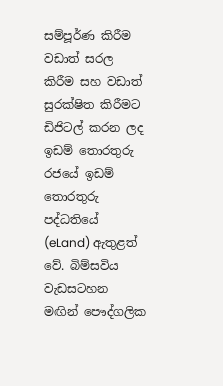සම්පූර්ණ කිරීම වඩාත් සරල කිරීම සහ වඩාත් සුරක්ෂිත කිරීමට ඩිජිටල් කරන ලද ඉඩම් තොරතුරු රජයේ ඉඩම් තොරතුරු පද්ධතියේ (eLand) ඇතුළත් වේ. බිම්සවිය වැඩසටහන මඟින් පෞද්ගලික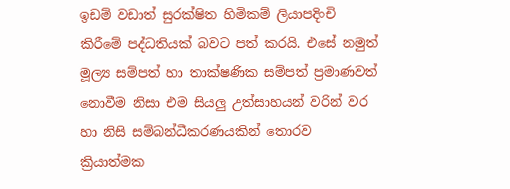ඉඩම් වඩාත් සුරක්ෂිත හිමිකම් ලියාපදිංචි කිරීමේ පද්ධතියක් බවට පත් කරයි. එසේ නමුත් මූල්‍ය සම්පත් හා තාක්ෂණික සම්පත් ප්‍රමාණවත් නොවීම නිසා එම සියලු උත්සාහයන් වරින් වර හා නිසි සම්බන්ධීකරණයකින් තොරව ක්‍රියාත්මක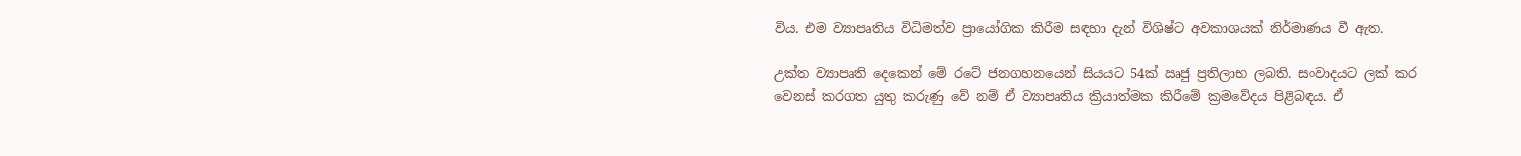විය. එම ව්‍යාපෘතිය විධිමත්ව ප්‍රායෝගික කිරීම සඳහා දැන් විශිෂ්ට අවකාශයක් නිර්මාණය වී ඇත.

උක්ත ව්‍යාපෘති දෙකෙන් මේ රටේ ජනගහනයෙන් සියයට 54ක් ඍජු ප්‍රතිලාභ ලබති. සංවාදයට ලක් කර වෙනස් කරගත යුතු කරුණු වේ නම් ඒ ව්‍යාපෘතිය ක්‍රියාත්මක කිරීමේ ක්‍රමවේදය පිළිබඳය. ඒ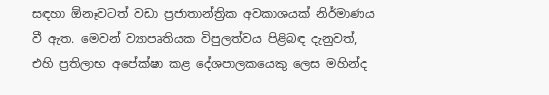සඳහා ඕනෑවටත් වඩා ප්‍රජාතාන්ත්‍රික අවකාශයක් නිර්මාණය වී ඇත. මෙවන් ව්‍යාපෘතියක විපුලත්වය පිළිබඳ දැනුවත්, එහි ප්‍රතිලාභ අපේක්ෂා කළ දේශපාලකයෙකු ලෙස මහින්ද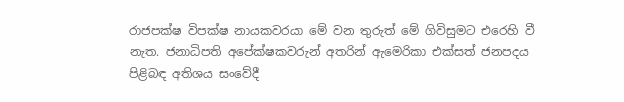රාජපක්ෂ විපක්ෂ නායකවරයා මේ වන තුරුත් මේ ගිවිසුමට එරෙහි වී නැත. ජනාධිපති අපේක්ෂකවරුන් අතරින් ඇමෙරිකා එක්සත් ජනපදය පිළිබඳ අතිශය සංවේදී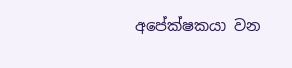අපේක්ෂකයා වන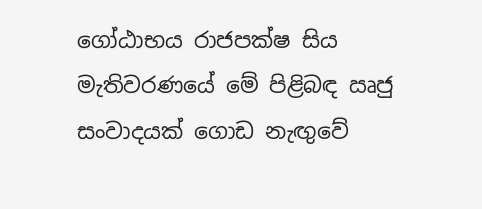ගෝඨාභය රාජපක්ෂ සිය මැතිවරණයේ මේ පිළිබඳ ඍජු සංවාදයක් ගොඩ නැඟුවේ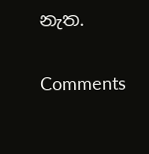නැත.

Comments